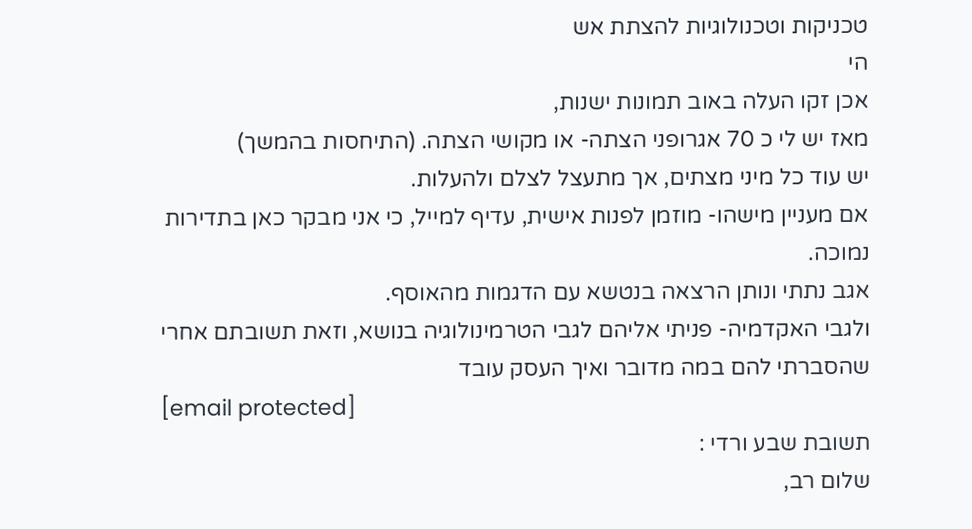טכניקות וטכנולוגיות להצתת אש
הי
אכן זקו העלה באוב תמונות ישנות,
מאז יש לי כ 70 אגרופני הצתה- או מקושי הצתה. (התיחסות בהמשך)
יש עוד כל מיני מצתים, אך מתעצל לצלם ולהעלות.
אם מעניין מישהו- מוזמן לפנות אישית, עדיף למייל, כי אני מבקר כאן בתדירות נמוכה.
אגב נתתי ונותן הרצאה בנטשא עם הדגמות מהאוסף.
ולגבי האקדמיה- פניתי אליהם לגבי הטרמינולוגיה בנושא, וזאת תשובתם אחרי שהסברתי להם במה מדובר ואיך העסק עובד
[email protected]
תשובת שבע ורדי :
שלום רב,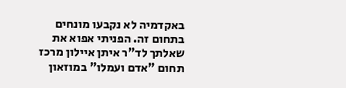באקדמיה לא נקבעו מונחים בתחום זה. הפניתי אפוא את שאלתך לד"ר איתן איילון מרכז תחום "אדם ועמלו" במוזאון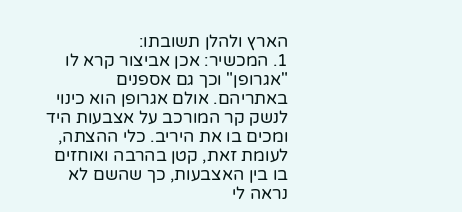הארץ ולהלן תשובתו:
1. המכשיר: אכן אביצור קרא לו "אגרופן" וכך גם אספנים באתריהם. אולם אגרופן הוא כינוי לנשק קר המורכב על אצבעות היד ומכים בו את היריב. כלי ההצתה, לעומת זאת, קטן בהרבה ואוחזים בו בין האצבעות, כך שהשם לא נראה לי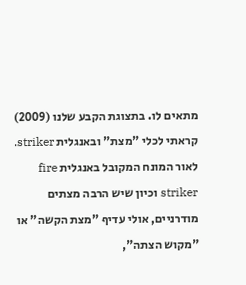מתאים לו. בתצוגת הקבע שלנו (2009) קראתי לכלי "מצת" ובאנגלית striker. לאור המונח המקובל באנגלית fire striker וכיון שיש הרבה מצתים מודרניים, אולי עדיף "מצת הקשה" או "מקוש הצתה",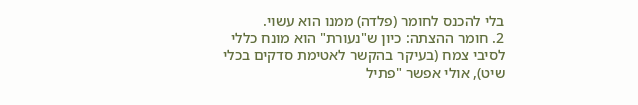בלי להכנס לחומר (פלדה) ממנו הוא עשוי.
2. חומר ההצתה: כיון ש"נעורת" הוא מונח כללי לסיבי צמח (בעיקר בהקשר לאטימת סדקים בכלי שיט), אולי אפשר "פתיל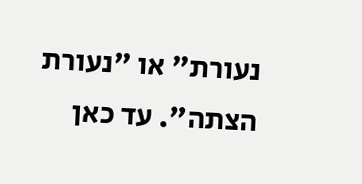נעורת" או "נעורת הצתה". עד כאן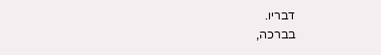דבריו.
בברכה,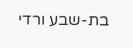בת-שבע ורדי